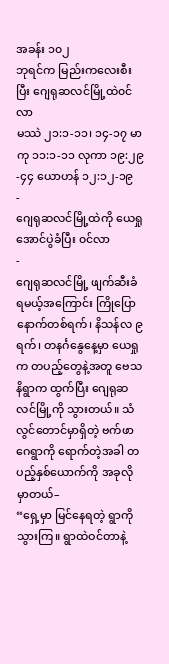အခန်း ၁၀၂
ဘုရင်က မြည်းကလေးစီးပြီး ဂျေရုဆလင်မြို့ထဲ၀င်လာ
မဿဲ ၂၁:၁-၁၁၊ ၁၄-၁၇ မာကု ၁၁:၁-၁၁ လုကာ ၁၉:၂၉-၄၄ ယောဟန် ၁၂:၁၂-၁၉
-
ဂျေရုဆလင်မြို့ထဲကို ယေရှု အောင်ပွဲခံပြီး ၀င်လာ
-
ဂျေရုဆလင်မြို့ ဖျက်ဆီးခံရမယ့်အကြောင်း ကြိုပြော
နောက်တစ်ရက်၊ နိသန်လ ၉ ရက်၊ တနင်္ဂနွေနေ့မှာ ယေရှုက တပည့်တွေနဲ့အတူ ဗေသနိရွာက ထွက်ပြီး ဂျေရုဆလင်မြို့ကို သွားတယ်။ သံလွင်တောင်မှာရှိတဲ့ ဗက်ဖာဂေရွာကို ရောက်တဲ့အခါ တပည့်နှစ်ယောက်ကို အခုလိုမှာတယ်–
“ရှေ့မှာ မြင်နေရတဲ့ ရွာကို သွားကြ။ ရွာထဲဝင်တာနဲ့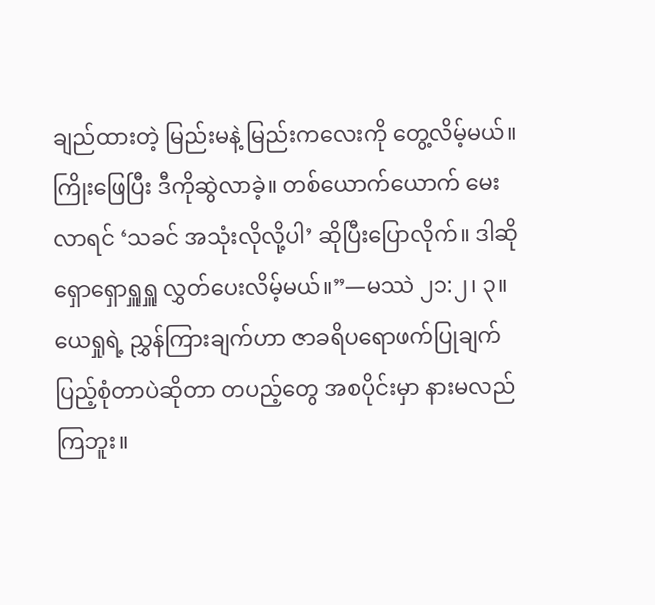ချည်ထားတဲ့ မြည်းမနဲ့ မြည်းကလေးကို တွေ့လိမ့်မယ်။ ကြိုးဖြေပြီး ဒီကိုဆွဲလာခဲ့။ တစ်ယောက်ယောက် မေးလာရင် ‘သခင် အသုံးလိုလို့ပါ’ ဆိုပြီးပြောလိုက်။ ဒါဆို ရှောရှောရှူရှူ လွှတ်ပေးလိမ့်မယ်။”—မဿဲ ၂၁:၂၊ ၃။
ယေရှုရဲ့ ညွှန်ကြားချက်ဟာ ဇာခရိပရောဖက်ပြုချက် ပြည့်စုံတာပဲဆိုတာ တပည့်တွေ အစပိုင်းမှာ နားမလည်ကြဘူး။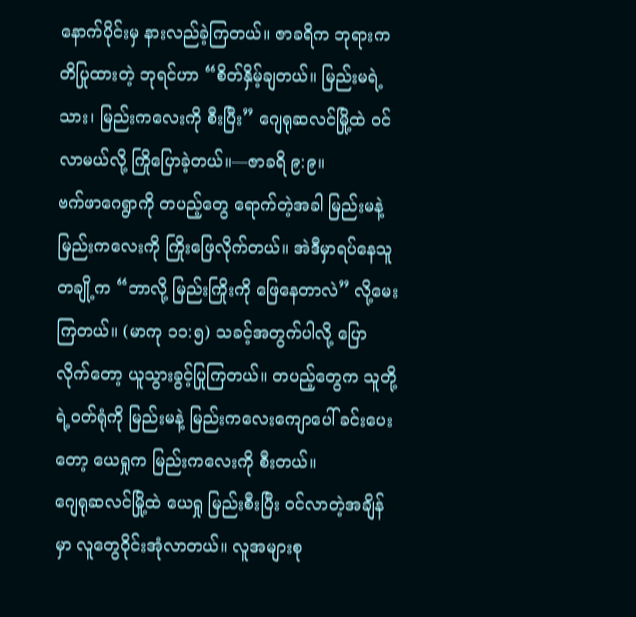နောက်ပိုင်းမှ နားလည်ခဲ့ကြတယ်။ ဇာခရိက ဘုရားကတိပြုထားတဲ့ ဘုရင်ဟာ “စိတ်နှိမ့်ချတယ်။ မြည်းမရဲ့သား၊ မြည်းကလေးကို စီးပြီး” ဂျေရုဆလင်မြို့ထဲ ၀င်လာမယ်လို့ ကြိုပြောခဲ့တယ်။—ဇာခရိ ၉:၉။
ဗက်ဖာဂေရွာကို တပည့်တွေ ရောက်တဲ့အခါ မြည်းမနဲ့ မြည်းကလေးကို ကြိုးဖြေလိုက်တယ်။ အဲဒီမှာရပ်နေသူတချို့က “ဘာလို့ မြည်းကြိုးကို ဖြေနေတာလဲ” လို့မေးကြတယ်။ (မာကု ၁၁:၅) သခင့်အတွက်ပါလို့ ပြောလိုက်တော့ ယူသွားခွင့်ပြုကြတယ်။ တပည့်တွေက သူတို့ရဲ့ဝတ်ရုံကို မြည်းမနဲ့ မြည်းကလေးကျောပေါ် ခင်းပေးတော့ ယေရှုက မြည်းကလေးကို စီးတယ်။
ဂျေရုဆလင်မြို့ထဲ ယေရှု မြည်းစီးပြီး ၀င်လာတဲ့အချိန်မှာ လူတွေဝိုင်းအုံလာတယ်။ လူအများစု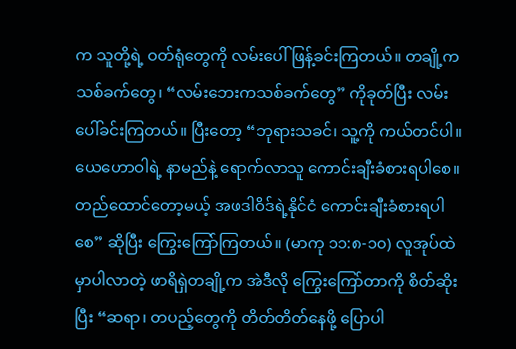က သူတို့ရဲ့ ဝတ်ရုံတွေကို လမ်းပေါ် ဖြန့်ခင်းကြတယ်။ တချို့က သစ်ခက်တွေ၊ “လမ်းဘေးကသစ်ခက်တွေ” ကိုခုတ်ပြီး လမ်းပေါ်ခင်းကြတယ်။ ပြီးတော့ “ဘုရားသခင်၊ သူ့ကို ကယ်တင်ပါ။ ယေဟောဝါရဲ့ နာမည်နဲ့ ရောက်လာသူ ကောင်းချီးခံစားရပါစေ။ တည်ထောင်တော့မယ့် အဖဒါဝိဒ်ရဲ့နိုင်ငံ ကောင်းချီးခံစားရပါစေ” ဆိုပြီး ကြွေးကြော်ကြတယ်။ (မာကု ၁၁:၈-၁၀) လူအုပ်ထဲမှာပါလာတဲ့ ဖာရိရှဲတချို့က အဲဒီလို ကြွေးကြော်တာကို စိတ်ဆိုးပြီး “ဆရာ၊ တပည့်တွေကို တိတ်တိတ်နေဖို့ ပြောပါ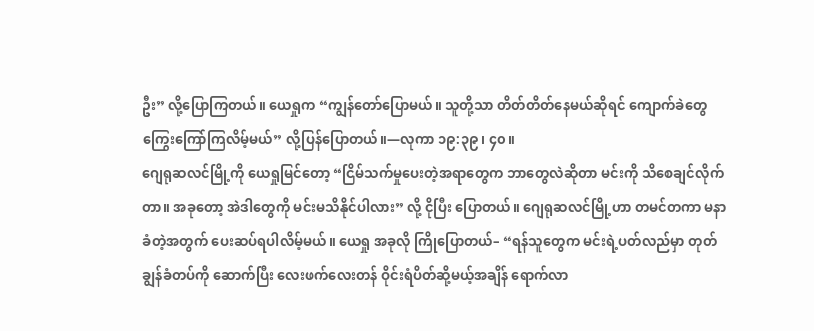ဦး” လို့ပြောကြတယ်။ ယေရှုက “ကျွန်တော်ပြောမယ်။ သူတို့သာ တိတ်တိတ်နေမယ်ဆိုရင် ကျောက်ခဲတွေ ကြွေးကြော်ကြလိမ့်မယ်” လို့ပြန်ပြောတယ်။—လုကာ ၁၉:၃၉၊ ၄၀။
ဂျေရုဆလင်မြို့ကို ယေရှုမြင်တော့ “ငြိမ်သက်မှုပေးတဲ့အရာတွေက ဘာတွေလဲဆိုတာ မင်းကို သိစေချင်လိုက်တာ။ အခုတော့ အဲဒါတွေကို မင်းမသိနိုင်ပါလား” လို့ ငိုပြီး ပြောတယ်။ ဂျေရုဆလင်မြို့ဟာ တမင်တကာ မနာခံတဲ့အတွက် ပေးဆပ်ရပါလိမ့်မယ်။ ယေရှု အခုလို ကြိုပြောတယ်– “ရန်သူတွေက မင်းရဲ့ပတ်လည်မှာ တုတ်ချွန်ခံတပ်ကို ဆောက်ပြီး လေးဖက်လေးတန် ဝိုင်းရံပိတ်ဆို့မယ့်အချိန် ရောက်လာ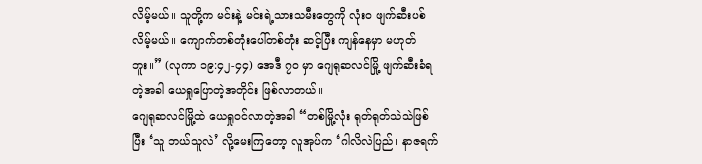လိမ့်မယ်။ သူတို့က မင်းနဲ့ မင်းရဲ့သားသမီးတွေကို လုံးဝ ဖျက်ဆီးပစ်လိမ့်မယ်။ ကျောက်တစ်တုံးပေါ်တစ်တုံး ဆင့်ပြီး ကျန်နေမှာ မဟုတ်ဘူး။” (လုကာ ၁၉:၄၂-၄၄) အေဒီ ၇၀ မှာ ဂျေရုဆလင်မြို့ ဖျက်ဆီးခံရတဲ့အခါ ယေရှုပြောတဲ့အတိုင်း ဖြစ်လာတယ်။
ဂျေရုဆလင်မြို့ထဲ ယေရှုဝင်လာတဲ့အခါ “တစ်မြို့လုံး ရုတ်ရုတ်သဲသဲဖြစ်ပြီး ‘သူ ဘယ်သူလဲ’ လို့မေးကြတော့ လူအုပ်က ‘ဂါလိလဲပြည်၊ နာဇရက်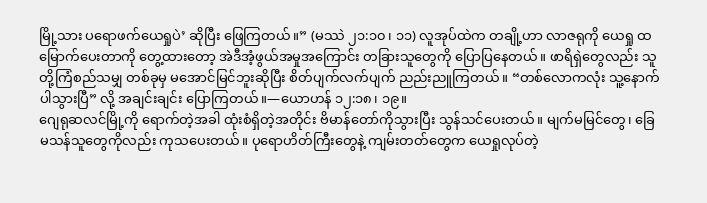မြို့သား ပရောဖက်ယေရှုပဲ’ ဆိုပြီး ဖြေကြတယ်။” (မဿဲ ၂၁:၁၀၊ ၁၁) လူအုပ်ထဲက တချို့ဟာ လာဇရုကို ယေရှု ထမြောက်ပေးတာကို တွေ့ထားတော့ အဲဒီအံ့ဖွယ်အမှုအကြောင်း တခြားသူတွေကို ပြောပြနေတယ်။ ဖာရိရှဲတွေလည်း သူတို့ကြံစည်သမျှ တစ်ခုမှ မအောင်မြင်ဘူးဆိုပြီး စိတ်ပျက်လက်ပျက် ညည်းညူကြတယ်။ “တစ်လောကလုံး သူ့နောက် ပါသွားပြီ” လို့ အချင်းချင်း ပြောကြတယ်။—ယောဟန် ၁၂:၁၈၊ ၁၉။
ဂျေရုဆလင်မြို့ကို ရောက်တဲ့အခါ ထုံးစံရှိတဲ့အတိုင်း ဗိမာန်တော်ကိုသွားပြီး သွန်သင်ပေးတယ်။ မျက်မမြင်တွေ၊ ခြေမသန်သူတွေကိုလည်း ကုသပေးတယ်။ ပုရောဟိတ်ကြီးတွေနဲ့ ကျမ်းတတ်တွေက ယေရှုလုပ်တဲ့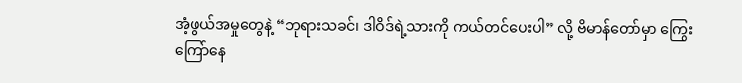အံ့ဖွယ်အမှုတွေနဲ့ “ဘုရားသခင်၊ ဒါဝိဒ်ရဲ့သားကို ကယ်တင်ပေးပါ” လို့ ဗိမာန်တော်မှာ ကြွေးကြော်နေ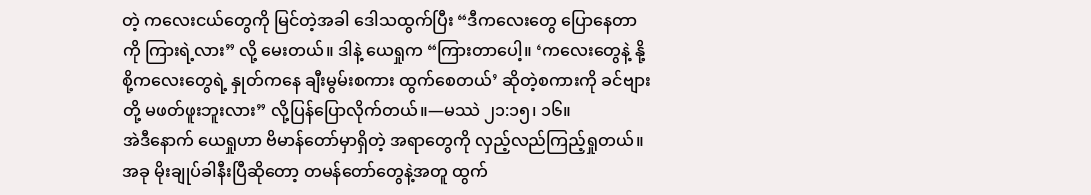တဲ့ ကလေးငယ်တွေကို မြင်တဲ့အခါ ဒေါသထွက်ပြီး “ဒီကလေးတွေ ပြောနေတာကို ကြားရဲ့လား” လို့ မေးတယ်။ ဒါနဲ့ ယေရှုက “ကြားတာပေါ့။ ‘ကလေးတွေနဲ့ နို့စို့ကလေးတွေရဲ့ နှုတ်ကနေ ချီးမွမ်းစကား ထွက်စေတယ်’ ဆိုတဲ့စကားကို ခင်ဗျားတို့ မဖတ်ဖူးဘူးလား” လို့ပြန်ပြောလိုက်တယ်။—မဿဲ ၂၁:၁၅၊ ၁၆။
အဲဒီနောက် ယေရှုဟာ ဗိမာန်တော်မှာရှိတဲ့ အရာတွေကို လှည့်လည်ကြည့်ရှုတယ်။ အခု မိုးချုပ်ခါနီးပြီဆိုတော့ တမန်တော်တွေနဲ့အတူ ထွက်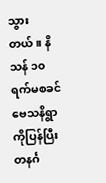သွားတယ်။ နိသန် ၁၀ ရက်မစခင် ဗေသနိရွာကိုပြန်ပြီး တနင်္ဂ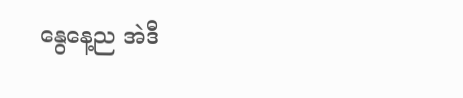နွေနေ့ည အဲဒီ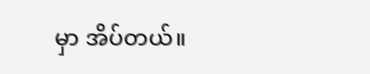မှာ အိပ်တယ်။